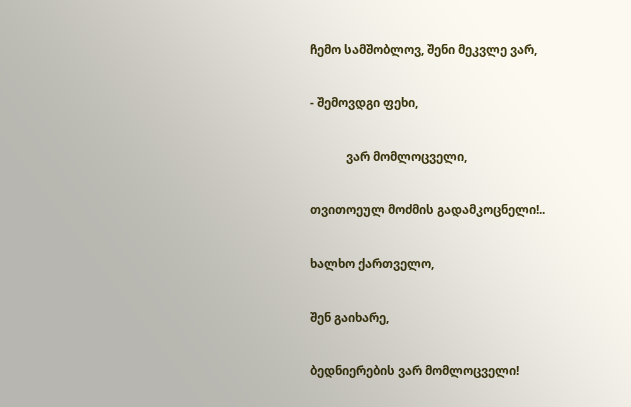ჩემო სამშობლოვ, შენი მეკვლე ვარ,

- შემოვდგი ფეხი,

            ვარ მომლოცველი,

თვითოეულ მოძმის გადამკოცნელი!..

ხალხო ქართველო,

შენ გაიხარე,

ბედნიერების ვარ მომლოცველი!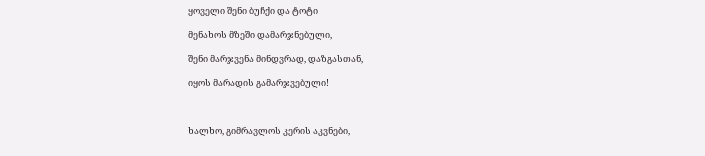ყოველი შენი ბუჩქი და ტოტი

მენახოს მზეში დამარჯნებული,

შენი მარჯვენა მინდვრად, დაზგასთან,

იყოს მარადის გამარჯვებული!



ხალხო, გიმრავლოს კერის აკვნები,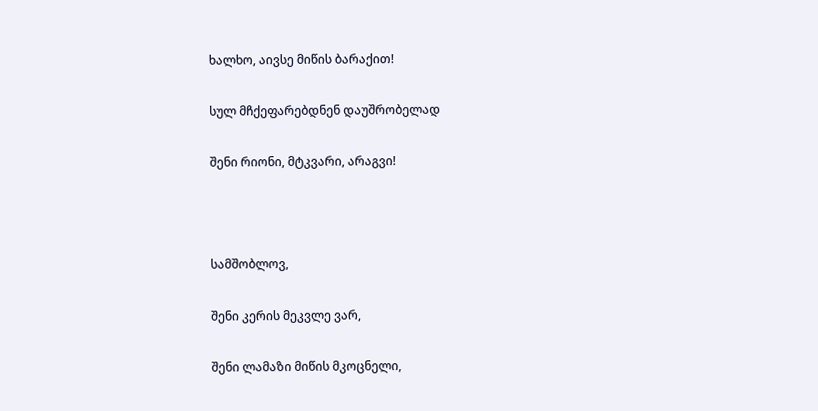ხალხო, აივსე მიწის ბარაქით!

სულ მჩქეფარებდნენ დაუშრობელად

შენი რიონი, მტკვარი, არაგვი!



სამშობლოვ,

შენი კერის მეკვლე ვარ,

შენი ლამაზი მიწის მკოცნელი,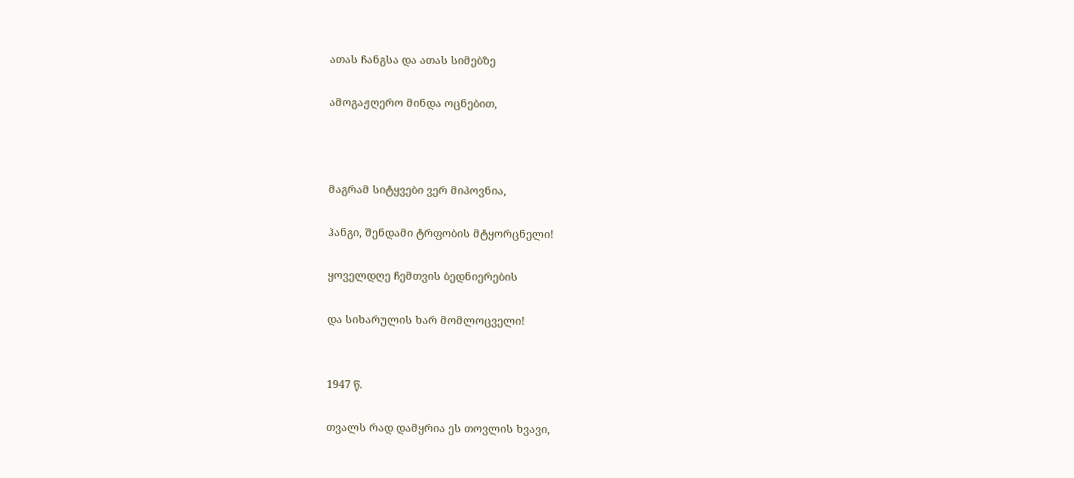ათას ჩანგსა და ათას სიმებზე

ამოგაჟღერო მინდა ოცნებით,



მაგრამ სიტყვები ვერ მიპოვნია,

ჰანგი, შენდამი ტრფობის მტყორცნელი!

ყოველდღე ჩემთვის ბედნიერების

და სიხარულის ხარ მომლოცველი!


1947 წ.

თვალს რად დამყრია ეს თოვლის ხვავი,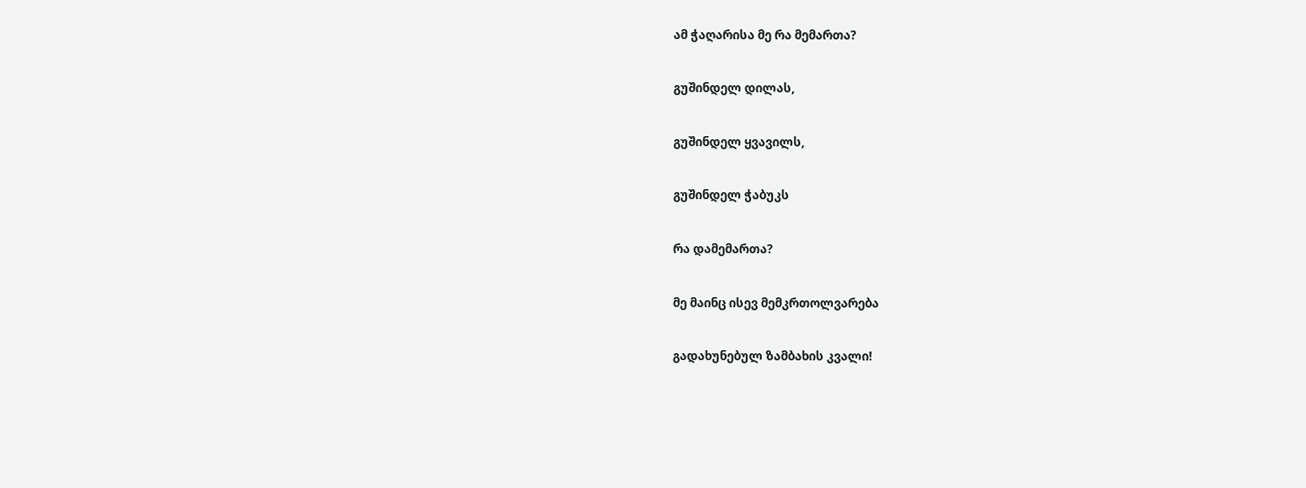ამ ჭაღარისა მე რა მემართა?

გუშინდელ დილას,

გუშინდელ ყვავილს,

გუშინდელ ჭაბუკს

რა დამემართა?

მე მაინც ისევ მემკრთოლვარება

გადახუნებულ ზამბახის კვალი!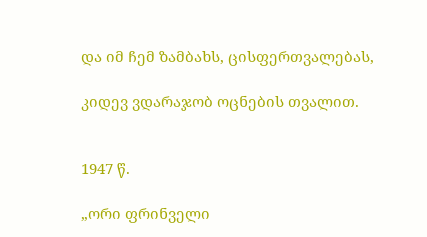და იმ ჩემ ზამბახს, ცისფერთვალებას,

კიდევ ვდარაჯობ ოცნების თვალით.


1947 წ.

„ორი ფრინველი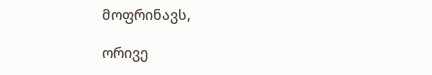მოფრინავს,

ორივე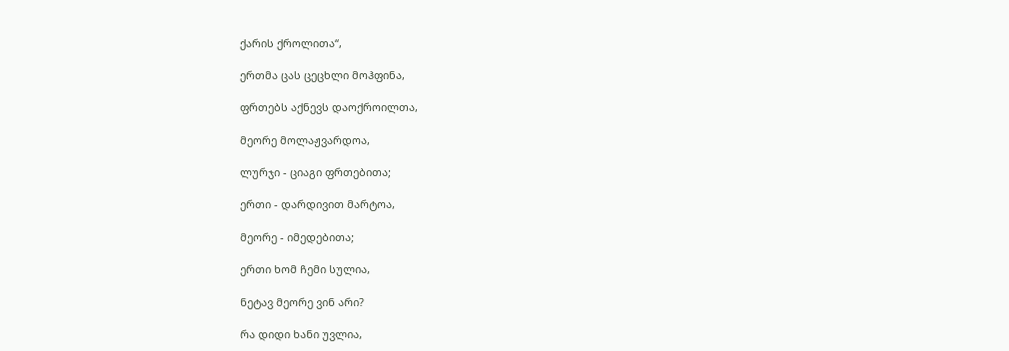ქარის ქროლითა“,

ერთმა ცას ცეცხლი მოჰფინა,

ფრთებს აქნევს დაოქროილთა,

მეორე მოლაჟვარდოა,

ლურჯი - ციაგი ფრთებითა;

ერთი - დარდივით მარტოა,

მეორე - იმედებითა;

ერთი ხომ ჩემი სულია,

ნეტავ მეორე ვინ არი?

რა დიდი ხანი უვლია,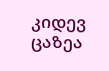კიდევ ცაზეა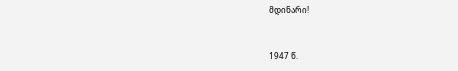მდინარი!


1947 წ.